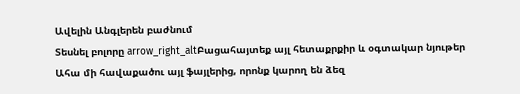Ավելին Անգլերեն բաժնում
Տեսնել բոլորը arrow_right_altԲացահայտեք այլ հետաքրքիր և օգտակար նյութեր
Ահա մի հավաքածու այլ ֆայլերից, որոնք կարող են ձեզ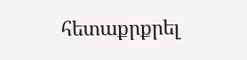հետաքրքրել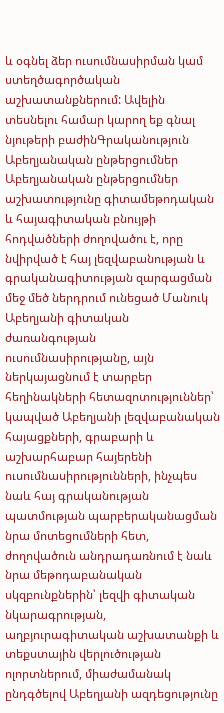և օգնել ձեր ուսումնասիրման կամ ստեղծագործական աշխատանքներում: Ավելին տեսնելու համար կարող եք գնալ նյութերի բաժինԳրականություն
Աբեղյանական ընթերցումներ
Աբեղյանական ընթերցումներ աշխատությունը գիտամեթոդական և հայագիտական բնույթի հոդվածների ժողովածու է, որը նվիրված է հայ լեզվաբանության և գրականագիտության զարգացման մեջ մեծ ներդրում ունեցած Մանուկ Աբեղյանի գիտական ժառանգության ուսումնասիրությանը, այն ներկայացնում է տարբեր հեղինակների հետազոտություններ՝ կապված Աբեղյանի լեզվաբանական հայացքների, գրաբարի և աշխարհաբար հայերենի ուսումնասիրությունների, ինչպես նաև հայ գրականության պատմության պարբերականացման նրա մոտեցումների հետ, ժողովածուն անդրադառնում է նաև նրա մեթոդաբանական սկզբունքներին՝ լեզվի գիտական նկարագրության, աղբյուրագիտական աշխատանքի և տեքստային վերլուծության ոլորտներում, միաժամանակ ընդգծելով Աբեղյանի ազդեցությունը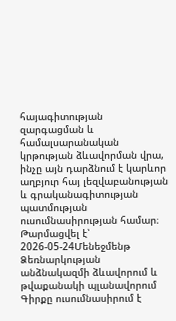հայագիտության զարգացման և համալսարանական կրթության ձևավորման վրա, ինչը այն դարձնում է կարևոր աղբյուր հայ լեզվաբանության և գրականագիտության պատմության ուսումնասիրության համար։
Թարմացվել է՝ 2026-05-24Մենեջմենթ
Ձեռնարկության անձնակազմի ձևավորում և թվաքանակի պլանավորում
Գիրքը ուսումնասիրում է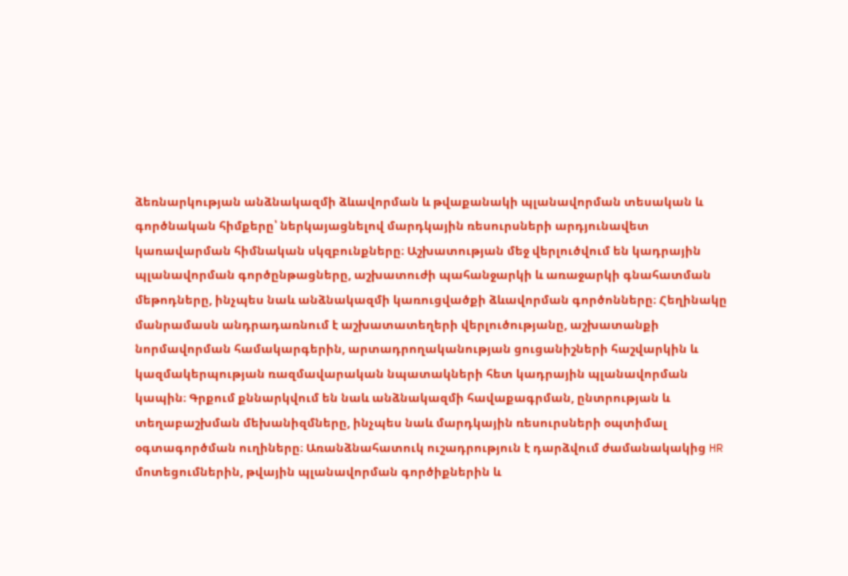ձեռնարկության անձնակազմի ձևավորման և թվաքանակի պլանավորման տեսական և գործնական հիմքերը՝ ներկայացնելով մարդկային ռեսուրսների արդյունավետ կառավարման հիմնական սկզբունքները։ Աշխատության մեջ վերլուծվում են կադրային պլանավորման գործընթացները, աշխատուժի պահանջարկի և առաջարկի գնահատման մեթոդները, ինչպես նաև անձնակազմի կառուցվածքի ձևավորման գործոնները։ Հեղինակը մանրամասն անդրադառնում է աշխատատեղերի վերլուծությանը, աշխատանքի նորմավորման համակարգերին, արտադրողականության ցուցանիշների հաշվարկին և կազմակերպության ռազմավարական նպատակների հետ կադրային պլանավորման կապին։ Գրքում քննարկվում են նաև անձնակազմի հավաքագրման, ընտրության և տեղաբաշխման մեխանիզմները, ինչպես նաև մարդկային ռեսուրսների օպտիմալ օգտագործման ուղիները։ Առանձնահատուկ ուշադրություն է դարձվում ժամանակակից HR մոտեցումներին, թվային պլանավորման գործիքներին և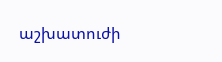աշխատուժի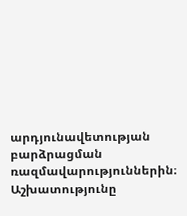արդյունավետության բարձրացման ռազմավարություններին։ Աշխատությունը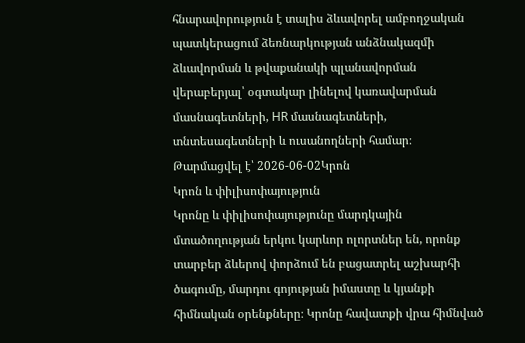հնարավորություն է տալիս ձևավորել ամբողջական պատկերացում ձեռնարկության անձնակազմի ձևավորման և թվաքանակի պլանավորման վերաբերյալ՝ օգտակար լինելով կառավարման մասնագետների, HR մասնագետների, տնտեսագետների և ուսանողների համար։
Թարմացվել է՝ 2026-06-02Կրոն
Կրոն և փիլիսոփայություն
Կրոնը և փիլիսոփայությունը մարդկային մտածողության երկու կարևոր ոլորտներ են, որոնք տարբեր ձևերով փորձում են բացատրել աշխարհի ծագումը, մարդու գոյության իմաստը և կյանքի հիմնական օրենքները։ Կրոնը հավատքի վրա հիմնված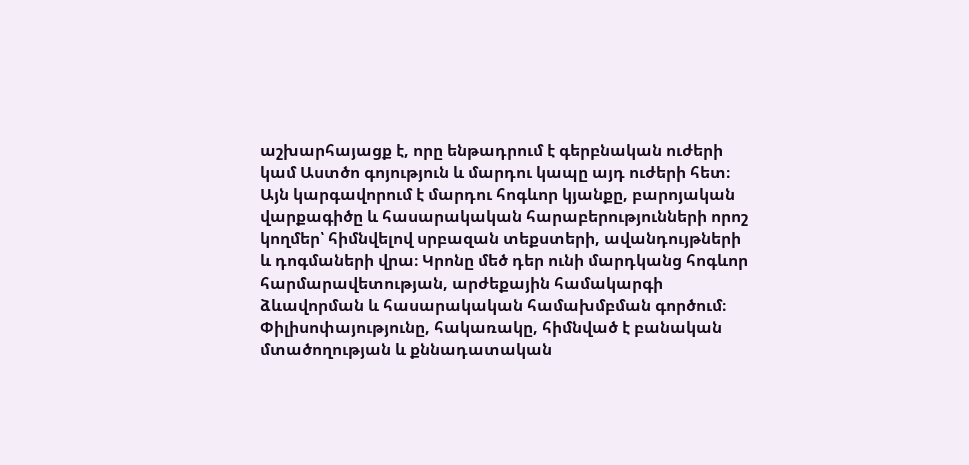աշխարհայացք է, որը ենթադրում է գերբնական ուժերի կամ Աստծո գոյություն և մարդու կապը այդ ուժերի հետ։ Այն կարգավորում է մարդու հոգևոր կյանքը, բարոյական վարքագիծը և հասարակական հարաբերությունների որոշ կողմեր՝ հիմնվելով սրբազան տեքստերի, ավանդույթների և դոգմաների վրա։ Կրոնը մեծ դեր ունի մարդկանց հոգևոր հարմարավետության, արժեքային համակարգի ձևավորման և հասարակական համախմբման գործում։ Փիլիսոփայությունը, հակառակը, հիմնված է բանական մտածողության և քննադատական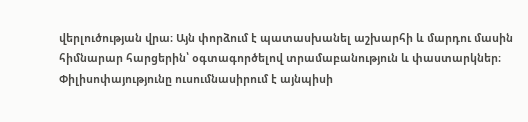վերլուծության վրա։ Այն փորձում է պատասխանել աշխարհի և մարդու մասին հիմնարար հարցերին՝ օգտագործելով տրամաբանություն և փաստարկներ։ Փիլիսոփայությունը ուսումնասիրում է այնպիսի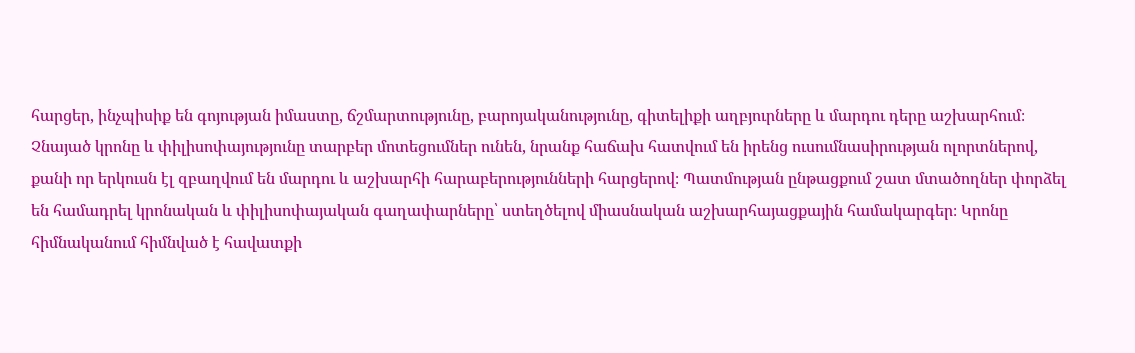հարցեր, ինչպիսիք են գոյության իմաստը, ճշմարտությունը, բարոյականությունը, գիտելիքի աղբյուրները և մարդու դերը աշխարհում։ Չնայած կրոնը և փիլիսոփայությունը տարբեր մոտեցումներ ունեն, նրանք հաճախ հատվում են իրենց ուսումնասիրության ոլորտներով, քանի որ երկուսն էլ զբաղվում են մարդու և աշխարհի հարաբերությունների հարցերով։ Պատմության ընթացքում շատ մտածողներ փորձել են համադրել կրոնական և փիլիսոփայական գաղափարները՝ ստեղծելով միասնական աշխարհայացքային համակարգեր։ Կրոնը հիմնականում հիմնված է հավատքի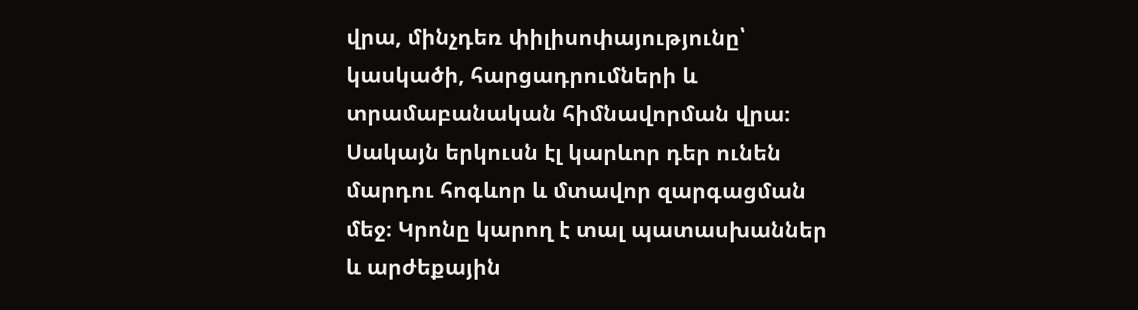վրա, մինչդեռ փիլիսոփայությունը՝ կասկածի, հարցադրումների և տրամաբանական հիմնավորման վրա։ Սակայն երկուսն էլ կարևոր դեր ունեն մարդու հոգևոր և մտավոր զարգացման մեջ։ Կրոնը կարող է տալ պատասխաններ և արժեքային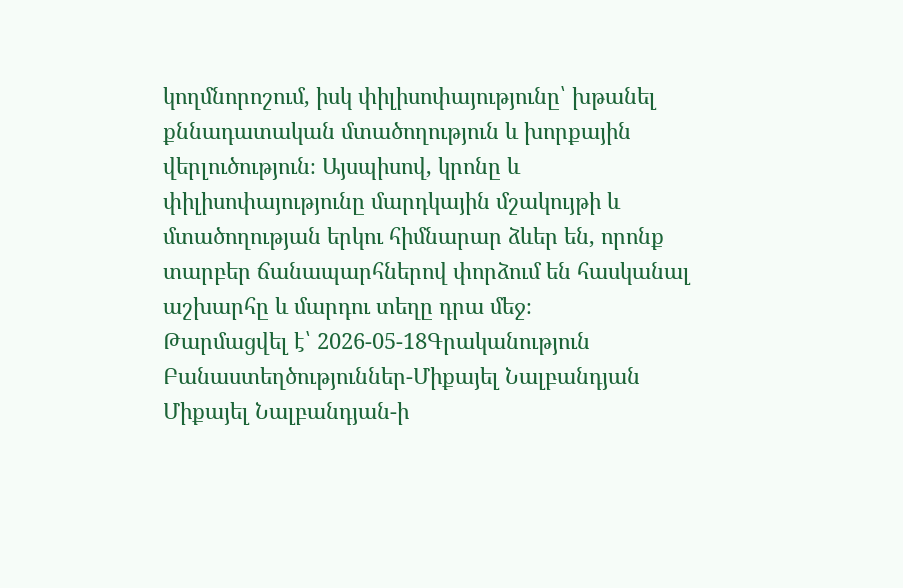կողմնորոշում, իսկ փիլիսոփայությունը՝ խթանել քննադատական մտածողություն և խորքային վերլուծություն։ Այսպիսով, կրոնը և փիլիսոփայությունը մարդկային մշակույթի և մտածողության երկու հիմնարար ձևեր են, որոնք տարբեր ճանապարհներով փորձում են հասկանալ աշխարհը և մարդու տեղը դրա մեջ։
Թարմացվել է՝ 2026-05-18Գրականություն
Բանաստեղծություններ-Միքայել Նալբանդյան
Միքայել Նալբանդյան-ի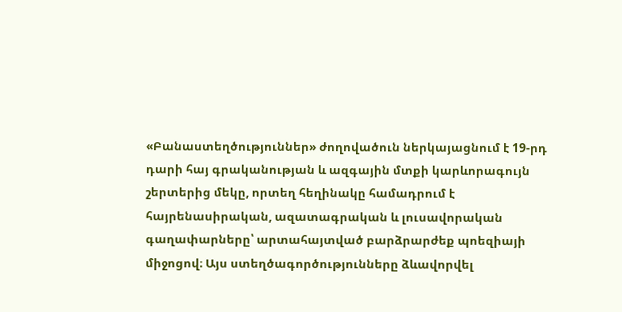«Բանաստեղծություններ» ժողովածուն ներկայացնում է 19-րդ դարի հայ գրականության և ազգային մտքի կարևորագույն շերտերից մեկը, որտեղ հեղինակը համադրում է հայրենասիրական, ազատագրական և լուսավորական գաղափարները՝ արտահայտված բարձրարժեք պոեզիայի միջոցով։ Այս ստեղծագործությունները ձևավորվել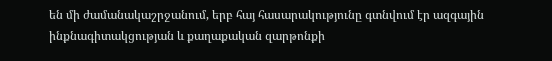են մի ժամանակաշրջանում, երբ հայ հասարակությունը գտնվում էր ազգային ինքնագիտակցության և քաղաքական զարթոնքի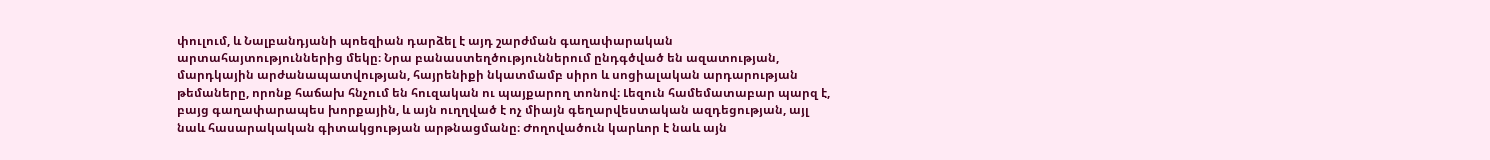փուլում, և Նալբանդյանի պոեզիան դարձել է այդ շարժման գաղափարական արտահայտություններից մեկը։ Նրա բանաստեղծություններում ընդգծված են ազատության, մարդկային արժանապատվության, հայրենիքի նկատմամբ սիրո և սոցիալական արդարության թեմաները, որոնք հաճախ հնչում են հուզական ու պայքարող տոնով։ Լեզուն համեմատաբար պարզ է, բայց գաղափարապես խորքային, և այն ուղղված է ոչ միայն գեղարվեստական ազդեցության, այլ նաև հասարակական գիտակցության արթնացմանը։ Ժողովածուն կարևոր է նաև այն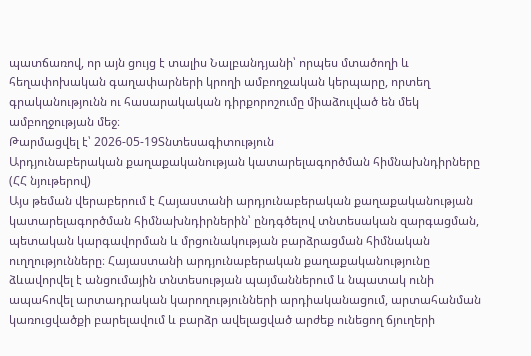պատճառով, որ այն ցույց է տալիս Նալբանդյանի՝ որպես մտածողի և հեղափոխական գաղափարների կրողի ամբողջական կերպարը, որտեղ գրականությունն ու հասարակական դիրքորոշումը միաձուլված են մեկ ամբողջության մեջ։
Թարմացվել է՝ 2026-05-19Տնտեսագիտություն
Արդյունաբերական քաղաքականության կատարելագործման հիմնախնդիրները (ՀՀ նյութերով)
Այս թեման վերաբերում է Հայաստանի արդյունաբերական քաղաքականության կատարելագործման հիմնախնդիրներին՝ ընդգծելով տնտեսական զարգացման, պետական կարգավորման և մրցունակության բարձրացման հիմնական ուղղությունները։ Հայաստանի արդյունաբերական քաղաքականությունը ձևավորվել է անցումային տնտեսության պայմաններում և նպատակ ունի ապահովել արտադրական կարողությունների արդիականացում, արտահանման կառուցվածքի բարելավում և բարձր ավելացված արժեք ունեցող ճյուղերի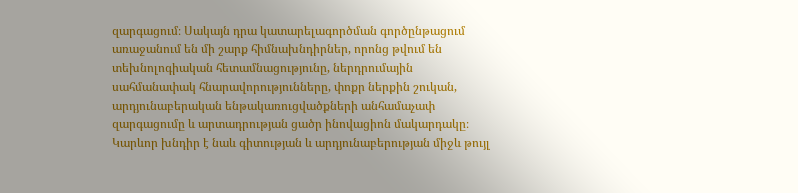զարգացում։ Սակայն դրա կատարելագործման գործընթացում առաջանում են մի շարք հիմնախնդիրներ, որոնց թվում են տեխնոլոգիական հետամնացությունը, ներդրումային սահմանափակ հնարավորությունները, փոքր ներքին շուկան, արդյունաբերական ենթակառուցվածքների անհամաչափ զարգացումը և արտադրության ցածր ինովացիոն մակարդակը։ Կարևոր խնդիր է նաև գիտության և արդյունաբերության միջև թույլ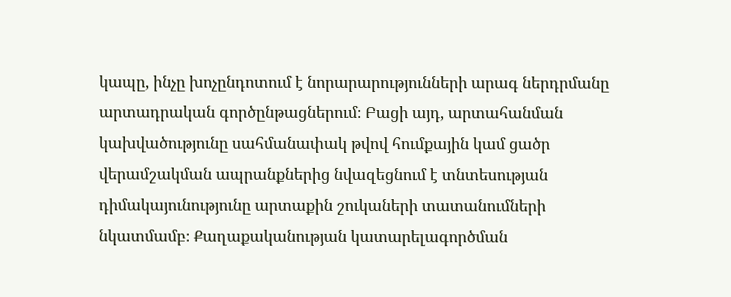կապը, ինչը խոչընդոտում է նորարարությունների արագ ներդրմանը արտադրական գործընթացներում։ Բացի այդ, արտահանման կախվածությունը սահմանափակ թվով հումքային կամ ցածր վերամշակման ապրանքներից նվազեցնում է տնտեսության դիմակայունությունը արտաքին շուկաների տատանումների նկատմամբ։ Քաղաքականության կատարելագործման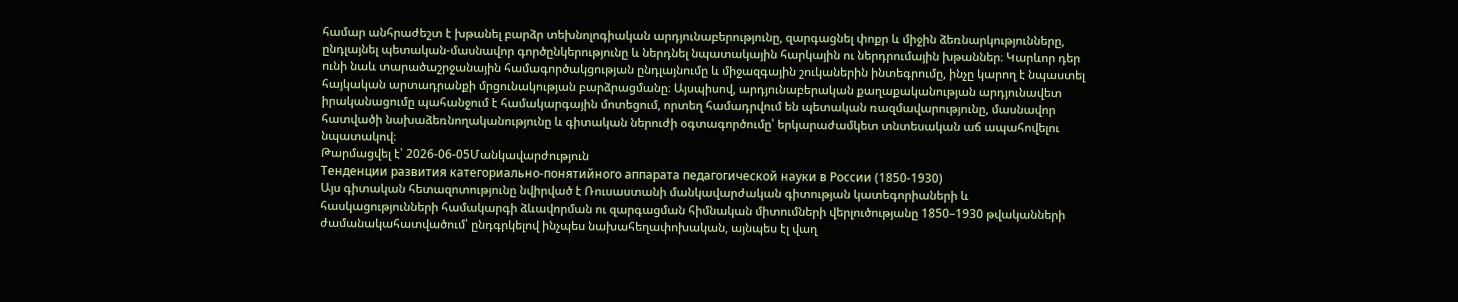համար անհրաժեշտ է խթանել բարձր տեխնոլոգիական արդյունաբերությունը, զարգացնել փոքր և միջին ձեռնարկությունները, ընդլայնել պետական-մասնավոր գործընկերությունը և ներդնել նպատակային հարկային ու ներդրումային խթաններ։ Կարևոր դեր ունի նաև տարածաշրջանային համագործակցության ընդլայնումը և միջազգային շուկաներին ինտեգրումը, ինչը կարող է նպաստել հայկական արտադրանքի մրցունակության բարձրացմանը։ Այսպիսով, արդյունաբերական քաղաքականության արդյունավետ իրականացումը պահանջում է համակարգային մոտեցում, որտեղ համադրվում են պետական ռազմավարությունը, մասնավոր հատվածի նախաձեռնողականությունը և գիտական ներուժի օգտագործումը՝ երկարաժամկետ տնտեսական աճ ապահովելու նպատակով։
Թարմացվել է՝ 2026-06-05Մանկավարժություն
Тенденции развития категориально-понятийного аппарата педагогической науки в России (1850-1930)
Այս գիտական հետազոտությունը նվիրված է Ռուսաստանի մանկավարժական գիտության կատեգորիաների և հասկացությունների համակարգի ձևավորման ու զարգացման հիմնական միտումների վերլուծությանը 1850–1930 թվականների ժամանակահատվածում՝ ընդգրկելով ինչպես նախահեղափոխական, այնպես էլ վաղ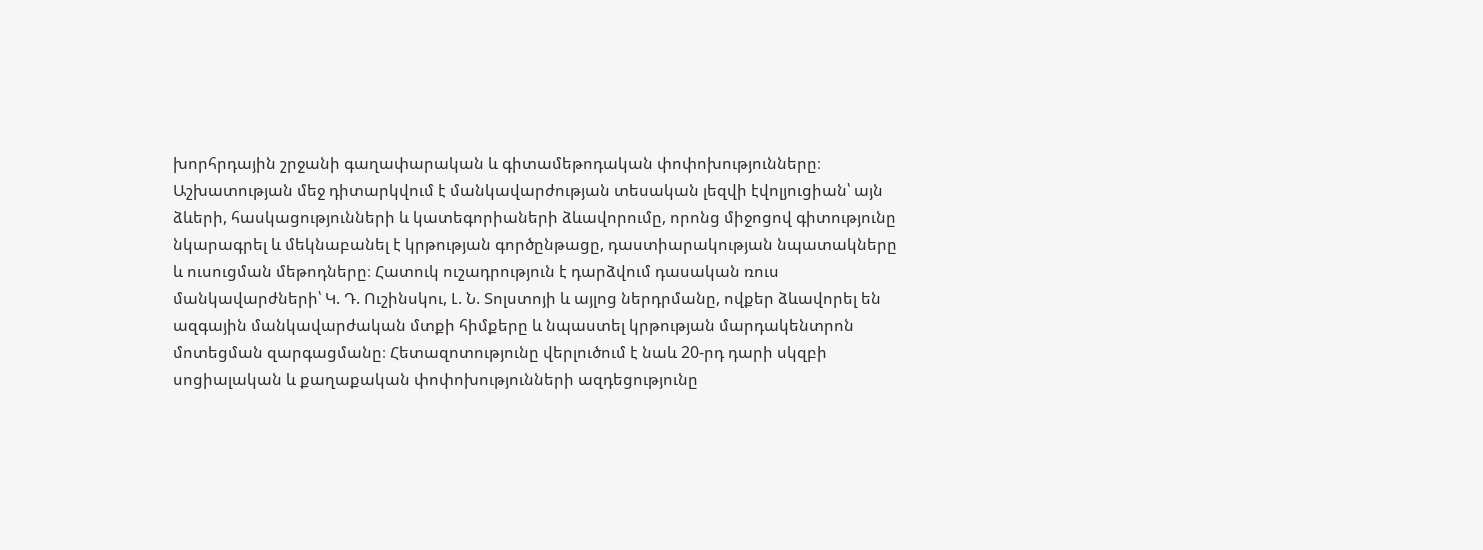խորհրդային շրջանի գաղափարական և գիտամեթոդական փոփոխությունները։ Աշխատության մեջ դիտարկվում է մանկավարժության տեսական լեզվի էվոլյուցիան՝ այն ձևերի, հասկացությունների և կատեգորիաների ձևավորումը, որոնց միջոցով գիտությունը նկարագրել և մեկնաբանել է կրթության գործընթացը, դաստիարակության նպատակները և ուսուցման մեթոդները։ Հատուկ ուշադրություն է դարձվում դասական ռուս մանկավարժների՝ Կ. Դ. Ուշինսկու, Լ. Ն. Տոլստոյի և այլոց ներդրմանը, ովքեր ձևավորել են ազգային մանկավարժական մտքի հիմքերը և նպաստել կրթության մարդակենտրոն մոտեցման զարգացմանը։ Հետազոտությունը վերլուծում է նաև 20-րդ դարի սկզբի սոցիալական և քաղաքական փոփոխությունների ազդեցությունը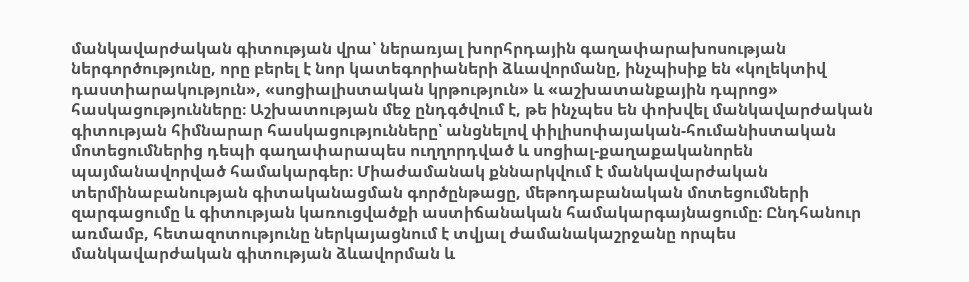մանկավարժական գիտության վրա՝ ներառյալ խորհրդային գաղափարախոսության ներգործությունը, որը բերել է նոր կատեգորիաների ձևավորմանը, ինչպիսիք են «կոլեկտիվ դաստիարակություն», «սոցիալիստական կրթություն» և «աշխատանքային դպրոց» հասկացությունները։ Աշխատության մեջ ընդգծվում է, թե ինչպես են փոխվել մանկավարժական գիտության հիմնարար հասկացությունները՝ անցնելով փիլիսոփայական-հումանիստական մոտեցումներից դեպի գաղափարապես ուղղորդված և սոցիալ-քաղաքականորեն պայմանավորված համակարգեր։ Միաժամանակ քննարկվում է մանկավարժական տերմինաբանության գիտականացման գործընթացը, մեթոդաբանական մոտեցումների զարգացումը և գիտության կառուցվածքի աստիճանական համակարգայնացումը։ Ընդհանուր առմամբ, հետազոտությունը ներկայացնում է տվյալ ժամանակաշրջանը որպես մանկավարժական գիտության ձևավորման և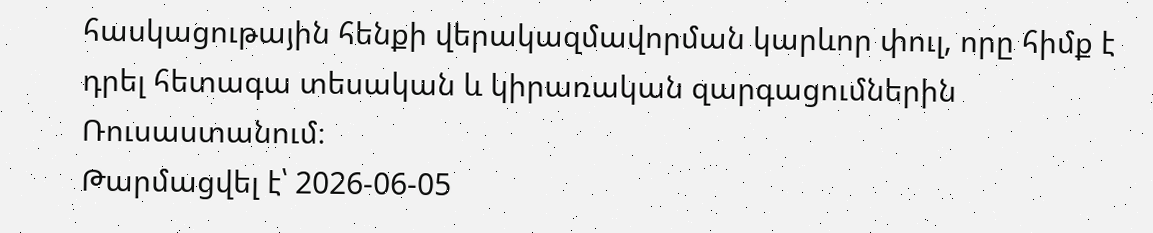հասկացութային հենքի վերակազմավորման կարևոր փուլ, որը հիմք է դրել հետագա տեսական և կիրառական զարգացումներին Ռուսաստանում։
Թարմացվել է՝ 2026-06-05